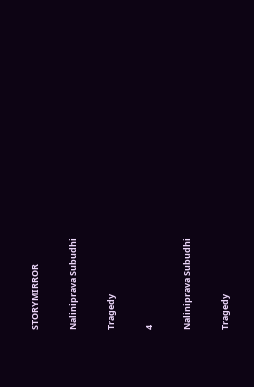STORYMIRROR

Naliniprava Subudhi

Tragedy

4

Naliniprava Subudhi

Tragedy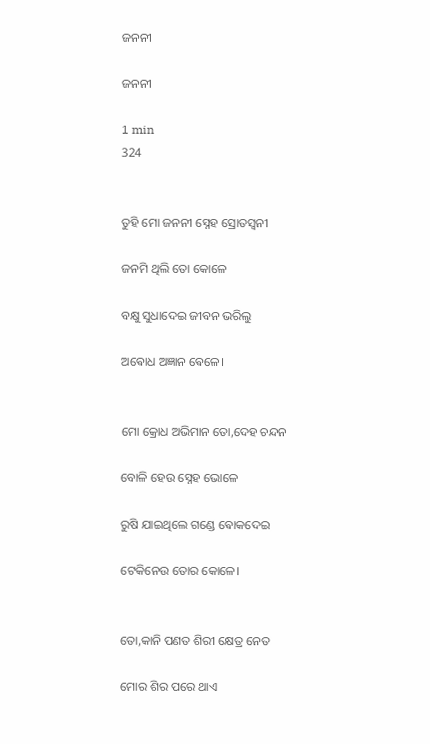ଜନନୀ

ଜନନୀ

1 min
324


ତୁହି ମୋ ଜନନୀ ସ୍ନେହ ସ୍ରୋତସ୍ଵନୀ

ଜନମି ଥିଲି ତୋ କୋଳେ

ବକ୍ଷୁ ସୁଧାଦେଇ ଜୀବନ ଭରିଲୁ

ଅଵୋଧ ଅଜ୍ଞାନ ଵେଳେ।


ମୋ କ୍ରୋଧ ଅଭିମାନ ତୋ,ଦେହ ଚନ୍ଦନ

ବୋଳି ହେଉ ସ୍ନେହ ଭୋଳେ

ରୁଷି ଯାଇଥିଲେ ଗଣ୍ଡେ ଵୋକଦେଇ

ଟେକିନେଉ ତୋର କୋଳେ।


ତୋ,କାନି ପଣତ ଶିରୀ କ୍ଷେତ୍ର ନେତ

ମୋର ଶିର ପରେ ଥାଏ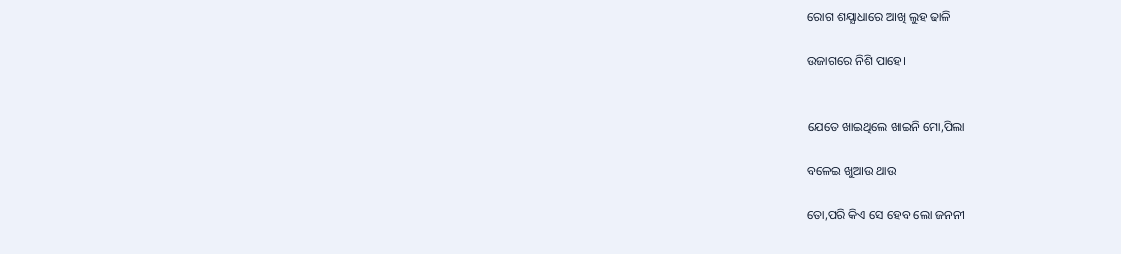ରୋଗ ଶଯ୍ଯାଧାରେ ଆଖି ଲୁହ ଢାଳି

ଉଜାଗରେ ନିଶି ପାହେ।


ଯେତେ ଖାଇଥିଲେ ଖାଇନି ମୋ,ପିଲା

ବଳେଇ ଖୁଆଉ ଥାଉ

ତୋ,ପରି କିଏ ସେ ହେବ ଲୋ ଜନନୀ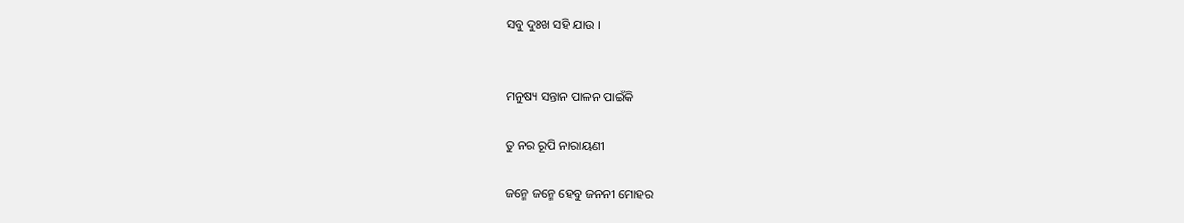ସବୁ ଦୁଃଖ ସହି ଯାଉ ।


ମନୁଷ୍ୟ ସନ୍ତାନ ପାଳନ ପାଇଁକି

ତୁ ନର ରୂପି ନାରାୟଣୀ

ଜନ୍ମେ ଜନ୍ମେ ହେବୁ ଜନନୀ ମୋହର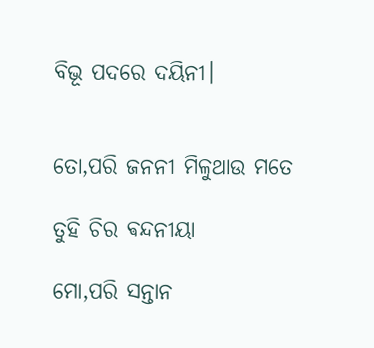ବିଭୂ ପଦରେ ଦୟିନୀ।


ତୋ,ପରି ଜନନୀ ମିଳୁଥାଉ ମତେ

ତୁହି ଚିର ଵନ୍ଦନୀୟା

ମୋ,ପରି ସନ୍ତାନ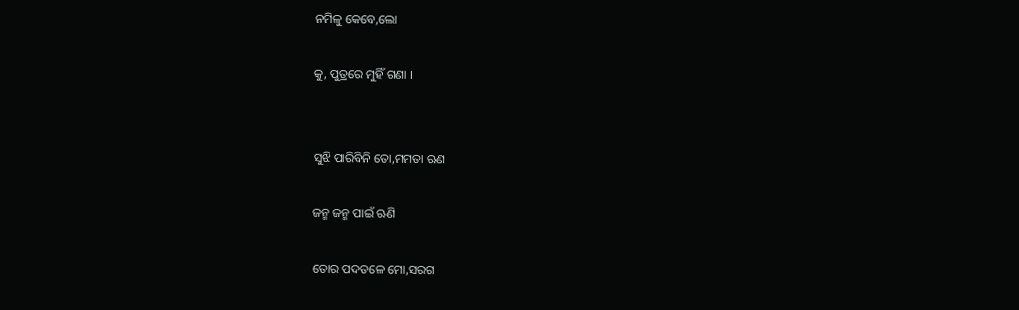ନମିଳୁ କେବେ,ଲୋ

କୁ, ପୁତ୍ରରେ ମୁହିଁ ଗଣା ।


ସୁଝି ପାରିବିନି ତୋ,ମମତା ଋଣ

ଜନ୍ମ ଜନ୍ମ ପାଇଁ ଋଣି

ତୋର ପଦତଳେ ମୋ,ସରଗ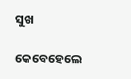ସୁଖ

କେବେହେଲେ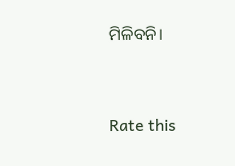ମିଳିବନି।


Rate this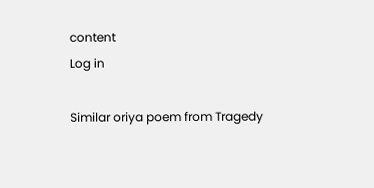content
Log in

Similar oriya poem from Tragedy